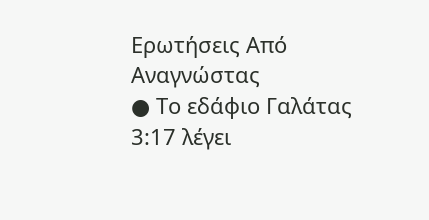Ερωτήσεις Από Αναγνώστας
● Το εδάφιο Γαλάτας 3:17 λέγει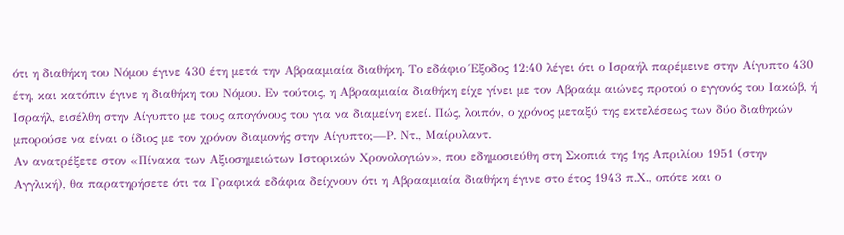ότι η διαθήκη του Νόμου έγινε 430 έτη μετά την Αβρααμιαία διαθήκη. Το εδάφιο Έξοδος 12:40 λέγει ότι ο Ισραήλ παρέμεινε στην Αίγυπτο 430 έτη, και κατόπιν έγινε η διαθήκη του Νόμου. Εν τούτοις, η Αβρααμιαία διαθήκη είχε γίνει με τον Αβραάμ αιώνες προτού ο εγγονός του Ιακώβ, ή Ισραήλ, εισέλθη στην Αίγυπτο με τους απογόνους του για να διαμείνη εκεί. Πώς, λοιπόν, ο χρόνος μεταξύ της εκτελέσεως των δύο διαθηκών μπορούσε να είναι ο ίδιος με τον χρόνον διαμονής στην Αίγυπτο;—Ρ. Ντ., Μαίρυλαντ.
Αν ανατρέξετε στον «Πίνακα των Αξιοσημειώτων Ιστορικών Χρονολογιών», που εδημοσιεύθη στη Σκοπιά της 1ης Απριλίου 1951 (στην Αγγλική), θα παρατηρήσετε ότι τα Γραφικά εδάφια δείχνουν ότι η Αβρααμιαία διαθήκη έγινε στο έτος 1943 π.Χ., οπότε και ο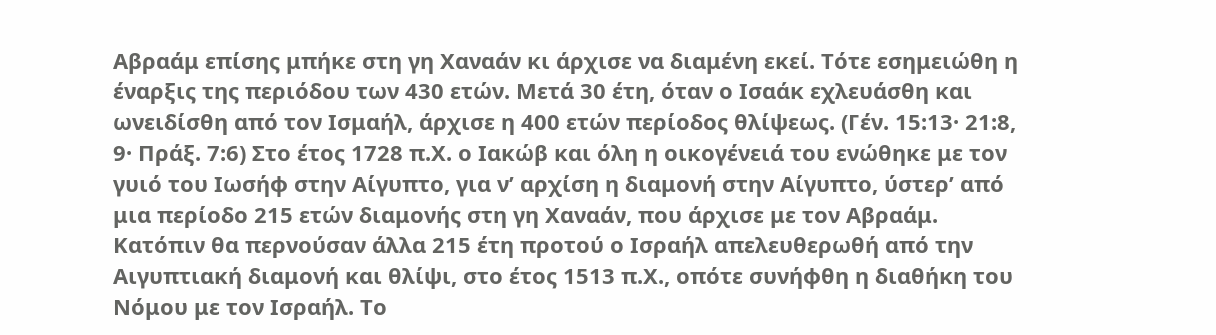Αβραάμ επίσης μπήκε στη γη Χαναάν κι άρχισε να διαμένη εκεί. Τότε εσημειώθη η έναρξις της περιόδου των 430 ετών. Μετά 30 έτη, όταν ο Ισαάκ εχλευάσθη και ωνειδίσθη από τον Ισμαήλ, άρχισε η 400 ετών περίοδος θλίψεως. (Γέν. 15:13· 21:8, 9· Πράξ. 7:6) Στο έτος 1728 π.Χ. ο Ιακώβ και όλη η οικογένειά του ενώθηκε με τον γυιό του Ιωσήφ στην Αίγυπτο, για ν’ αρχίση η διαμονή στην Αίγυπτο, ύστερ’ από μια περίοδο 215 ετών διαμονής στη γη Χαναάν, που άρχισε με τον Αβραάμ. Κατόπιν θα περνούσαν άλλα 215 έτη προτού ο Ισραήλ απελευθερωθή από την Αιγυπτιακή διαμονή και θλίψι, στο έτος 1513 π.Χ., οπότε συνήφθη η διαθήκη του Νόμου με τον Ισραήλ. Το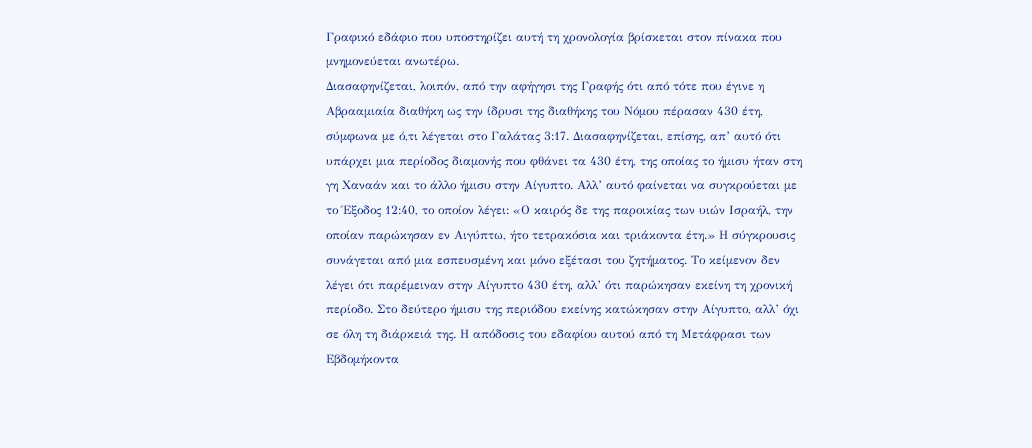Γραφικό εδάφιο που υποστηρίζει αυτή τη χρονολογία βρίσκεται στον πίνακα που μνημονεύεται ανωτέρω.
Διασαφηνίζεται, λοιπόν, από την αφήγησι της Γραφής ότι από τότε που έγινε η Αβρααμιαία διαθήκη ως την ίδρυσι της διαθήκης του Νόμου πέρασαν 430 έτη, σύμφωνα με ό,τι λέγεται στο Γαλάτας 3:17. Διασαφηνίζεται, επίσης, απ’ αυτό ότι υπάρχει μια περίοδος διαμονής που φθάνει τα 430 έτη, της οποίας το ήμισυ ήταν στη γη Χαναάν και το άλλο ήμισυ στην Αίγυπτο. Αλλ’ αυτό φαίνεται να συγκρούεται με το Έξοδος 12:40, το οποίον λέγει: «Ο καιρός δε της παροικίας των υιών Ισραήλ, την οποίαν παρώκησαν εν Αιγύπτω, ήτο τετρακόσια και τριάκοντα έτη.» Η σύγκρουσις συνάγεται από μια εσπευσμένη και μόνο εξέτασι του ζητήματος. Το κείμενον δεν λέγει ότι παρέμειναν στην Αίγυπτο 430 έτη, αλλ’ ότι παρώκησαν εκείνη τη χρονική περίοδο. Στο δεύτερο ήμισυ της περιόδου εκείνης κατώκησαν στην Αίγυπτο, αλλ’ όχι σε όλη τη διάρκειά της. Η απόδοσις του εδαφίου αυτού από τη Μετάφρασι των Εβδομήκοντα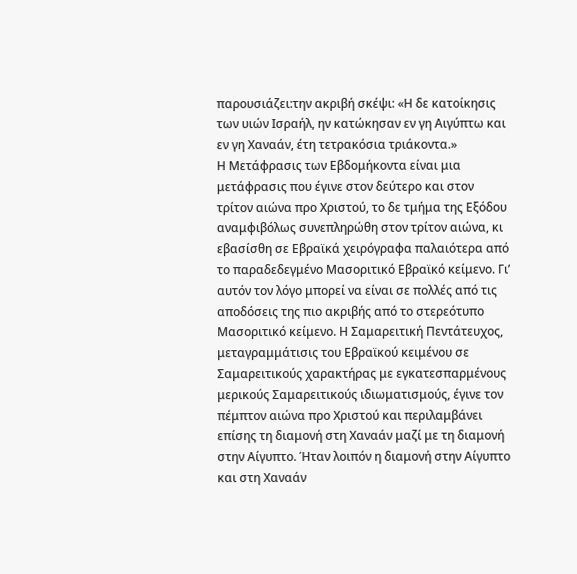παρουσιάζει:την ακριβή σκέψι: «Η δε κατοίκησις των υιών Ισραήλ, ην κατώκησαν εν γη Αιγύπτω και εν γη Χαναάν, έτη τετρακόσια τριάκοντα.»
Η Μετάφρασις των Εβδομήκοντα είναι μια μετάφρασις που έγινε στον δεύτερο και στον τρίτον αιώνα προ Χριστού, το δε τμήμα της Εξόδου αναμφιβόλως συνεπληρώθη στον τρίτον αιώνα, κι εβασίσθη σε Εβραϊκά χειρόγραφα παλαιότερα από το παραδεδεγμένο Μασοριτικό Εβραϊκό κείμενο. Γι’ αυτόν τον λόγο μπορεί να είναι σε πολλές από τις αποδόσεις της πιο ακριβής από το στερεότυπο Μασοριτικό κείμενο. Η Σαμαρειτική Πεντάτευχος, μεταγραμμάτισις του Εβραϊκού κειμένου σε Σαμαρειτικούς χαρακτήρας με εγκατεσπαρμένους μερικούς Σαμαρειτικούς ιδιωματισμούς, έγινε τον πέμπτον αιώνα προ Χριστού και περιλαμβάνει επίσης τη διαμονή στη Χαναάν μαζί με τη διαμονή στην Αίγυπτο. Ήταν λοιπόν η διαμονή στην Αίγυπτο και στη Χαναάν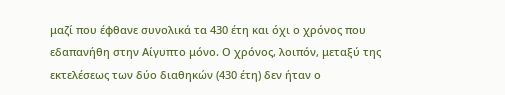μαζί που έφθανε συνολικά τα 430 έτη και όχι ο χρόνος που εδαπανήθη στην Αίγυπτο μόνο. Ο χρόνος, λοιπόν, μεταξύ της εκτελέσεως των δύο διαθηκών (430 έτη) δεν ήταν ο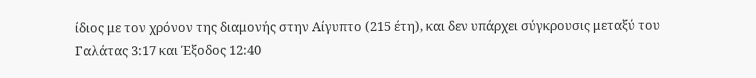ίδιος με τον χρόνον της διαμονής στην Αίγυπτο (215 έτη), και δεν υπάρχει σύγκρουσις μεταξύ του Γαλάτας 3:17 και Έξοδος 12:40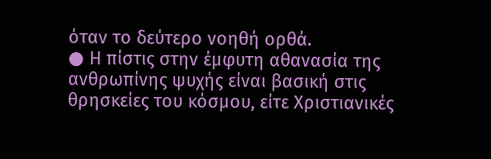όταν το δεύτερο νοηθή ορθά.
● Η πίστις στην έμφυτη αθανασία της ανθρωπίνης ψυχής είναι βασική στις θρησκείες του κόσμου, είτε Χριστιανικές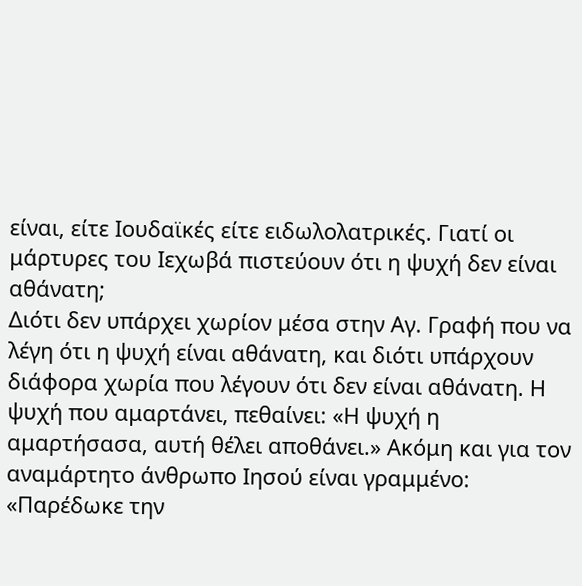είναι, είτε Ιουδαϊκές είτε ειδωλολατρικές. Γιατί οι μάρτυρες του Ιεχωβά πιστεύουν ότι η ψυχή δεν είναι αθάνατη;
Διότι δεν υπάρχει χωρίον μέσα στην Αγ. Γραφή που να λέγη ότι η ψυχή είναι αθάνατη, και διότι υπάρχουν διάφορα χωρία που λέγουν ότι δεν είναι αθάνατη. Η ψυχή που αμαρτάνει, πεθαίνει: «Η ψυχή η αμαρτήσασα, αυτή θέλει αποθάνει.» Ακόμη και για τον αναμάρτητο άνθρωπο Ιησού είναι γραμμένο: «Παρέδωκε την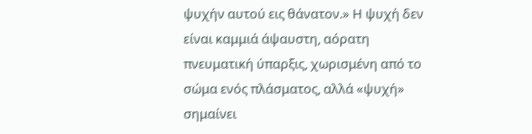ψυχήν αυτού εις θάνατον.» Η ψυχή δεν είναι καμμιά άψαυστη, αόρατη πνευματική ύπαρξις, χωρισμένη από το σώμα ενός πλάσματος, αλλά «ψυχή» σημαίνει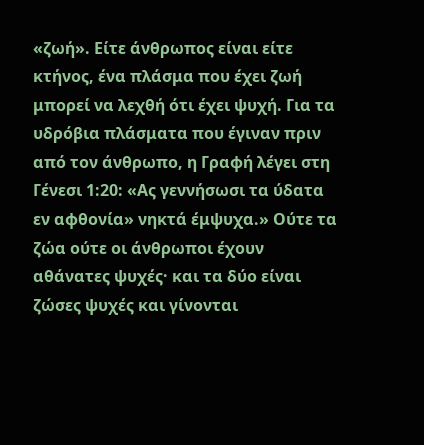«ζωή». Είτε άνθρωπος είναι είτε κτήνος, ένα πλάσμα που έχει ζωή μπορεί να λεχθή ότι έχει ψυχή. Για τα υδρόβια πλάσματα που έγιναν πριν από τον άνθρωπο, η Γραφή λέγει στη Γένεσι 1:20: «Ας γεννήσωσι τα ύδατα εν αφθονία» νηκτά έμψυχα.» Ούτε τα ζώα ούτε οι άνθρωποι έχουν αθάνατες ψυχές· και τα δύο είναι ζώσες ψυχές και γίνονται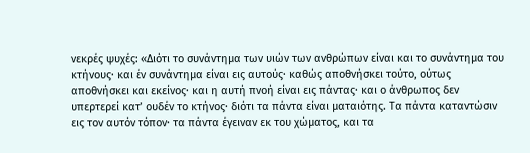νεκρές ψυχές: «Διότι το συνάντημα των υιών των ανθρώπων είναι και το συνάντημα του κτήνους· και έν συνάντημα είναι εις αυτούς· καθώς αποθνήσκει τούτο, ούτως αποθνήσκει και εκείνος· και η αυτή πνοή είναι εις πάντας· και ο άνθρωπος δεν υπερτερεί κατ’ ουδέν το κτήνος· διότι τα πάντα είναι ματαιότης. Τα πάντα καταντώσιν εις τον αυτόν τόπον· τα πάντα έγειναν εκ του χώματος, και τα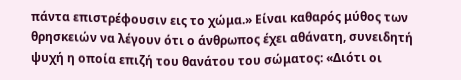πάντα επιστρέφουσιν εις το χώμα.» Είναι καθαρός μύθος των θρησκειών να λέγουν ότι ο άνθρωπος έχει αθάνατη, συνειδητή ψυχή η οποία επιζή του θανάτου του σώματος: «Διότι οι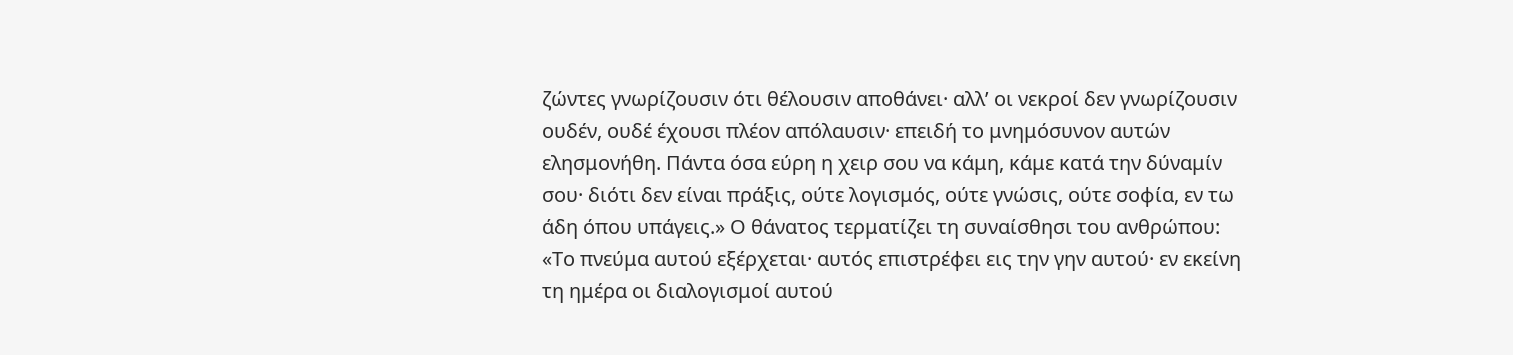ζώντες γνωρίζουσιν ότι θέλουσιν αποθάνει· αλλ’ οι νεκροί δεν γνωρίζουσιν ουδέν, ουδέ έχουσι πλέον απόλαυσιν· επειδή το μνημόσυνον αυτών ελησμονήθη. Πάντα όσα εύρη η χειρ σου να κάμη, κάμε κατά την δύναμίν σου· διότι δεν είναι πράξις, ούτε λογισμός, ούτε γνώσις, ούτε σοφία, εν τω άδη όπου υπάγεις.» Ο θάνατος τερματίζει τη συναίσθησι του ανθρώπου: «Το πνεύμα αυτού εξέρχεται· αυτός επιστρέφει εις την γην αυτού· εν εκείνη τη ημέρα οι διαλογισμοί αυτού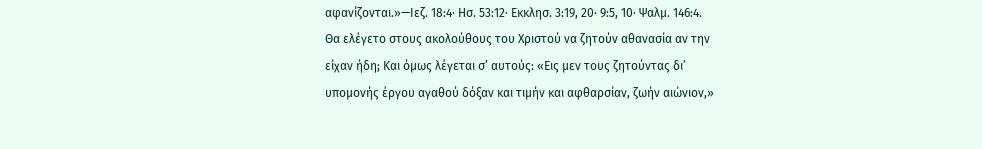αφανίζονται.»—Ιεζ. 18:4· Ησ. 53:12· Εκκλησ. 3:19, 20· 9:5, 10· Ψαλμ. 146:4.
Θα ελέγετο στους ακολούθους του Χριστού να ζητούν αθανασία αν την είχαν ήδη; Και όμως λέγεται σ’ αυτούς: «Εις μεν τους ζητούντας δι’ υπομονής έργου αγαθού δόξαν και τιμήν και αφθαρσίαν, ζωήν αιώνιον,»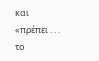και «πρέπει . . . το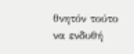θνητόν τούτο να ενδυθή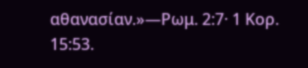αθανασίαν.»—Ρωμ. 2:7· 1 Κορ. 15:53.